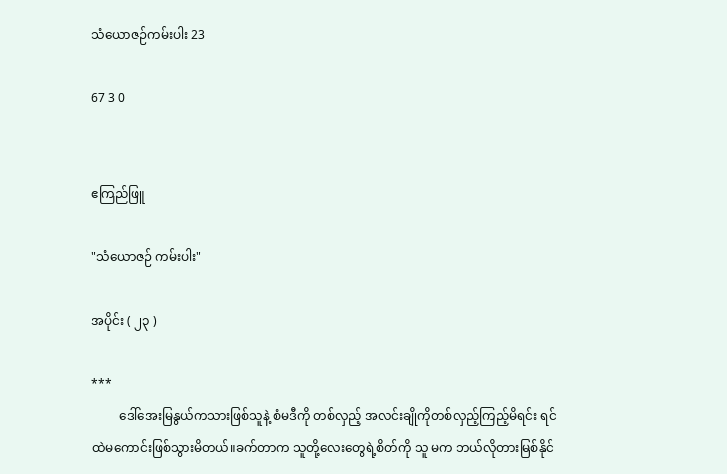သံယောဇဉ်ကမ်းပါး 23

67 3 0


ဧကြည်ဖြူ

"သံယောဇဉ် ကမ်းပါး"

အပိုင်း ( ၂၃ )

***
         ဒေါ်အေးမြနွယ်ကသားဖြစ်သူနဲ့ စံမဒီကို တစ်လှည့် အလင်းချိုကိုတစ်လှည့်ကြည့်မိရင်း ရင်ထဲမကောင်းဖြစ်သွားမိတယ်။ခက်တာက သူတို့လေးတွေရဲ့စိတ်ကို သူ မက ဘယ်လိုတားမြစ်နိုင်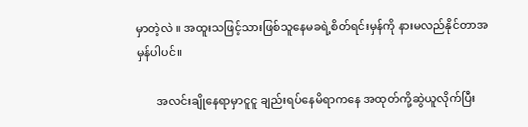မှာတဲ့လဲ ။ အထူးသဖြင့်သားဖြစ်သူနေမခရဲ့စိတ်ရင်းမှန်ကို နားမလည်နိုင်တာအမှန်ပါပင်။

       အလင်းချိုနေရာမှာငူငူ ချည်းရပ်နေမိရာကနေ အထုတ်ကို့ဆွဲယူလိုက်ပြီး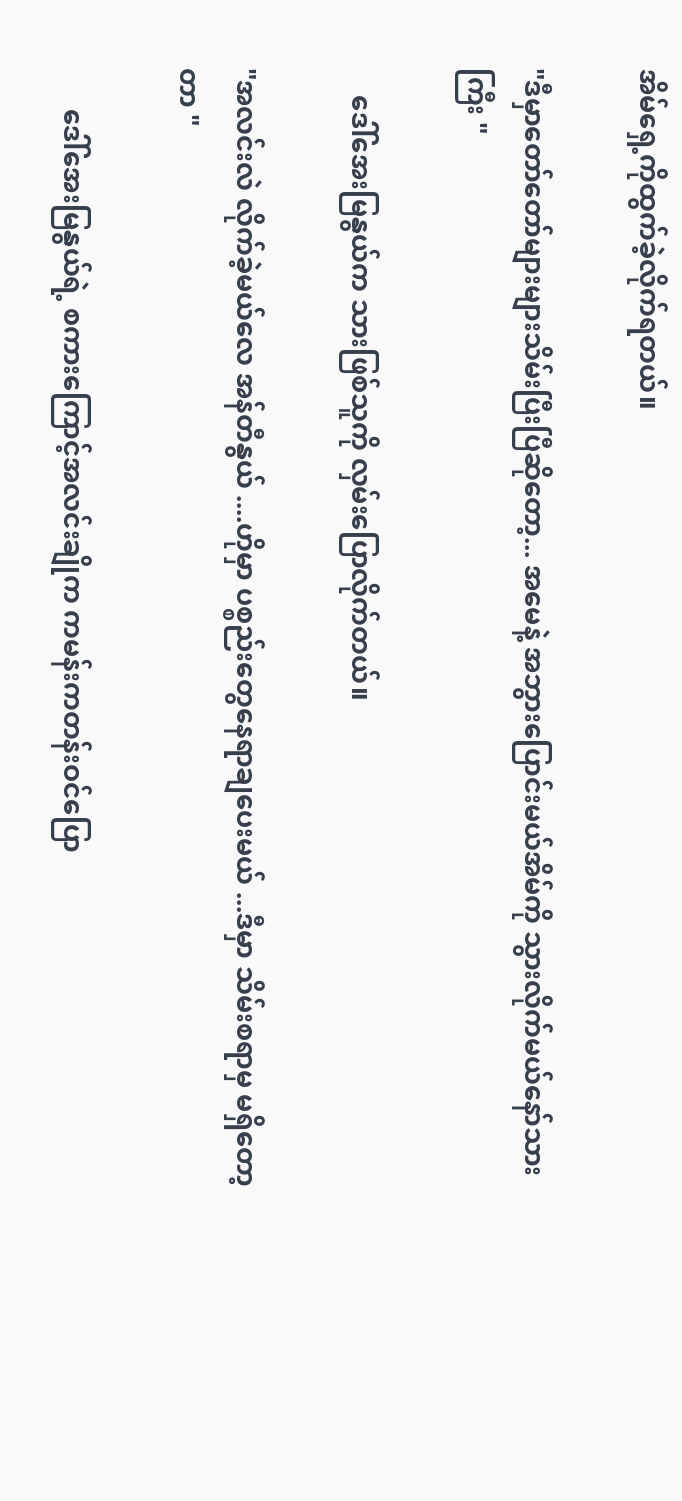အိမ်ရှေ့ကိုထွက်ခဲ့လိုက်ရတယ်။

"ဒီမှာတော်တော်များများသိမ်းပြီးပြီဆိုတော့... အမေနဲ့ အဘွားပြောင်းမယ်အိမ်ကို သွားလိုက်မယ်နော်သားကြီး "

    ဒေါ်အေးမြနွယ်က သားဖြစ်သူကို လှမ်းပြောလိုက်တယ်။

"အလင်းလဲ လိုက်ခဲ့မယ်လေ အန်တီနွယ် ....ဟိုမှာ ပစ္စည်းတွေနေရာချပေးမယ် ...ဒီမှာ သိမ်းစရာမှ မရှိတော့တာ "

      ဒေါ်အေးမြနွယ်ရဲ့ စကားကြောင့်အလင်းချိုက ကမန်းကတန်းဝင်ပြော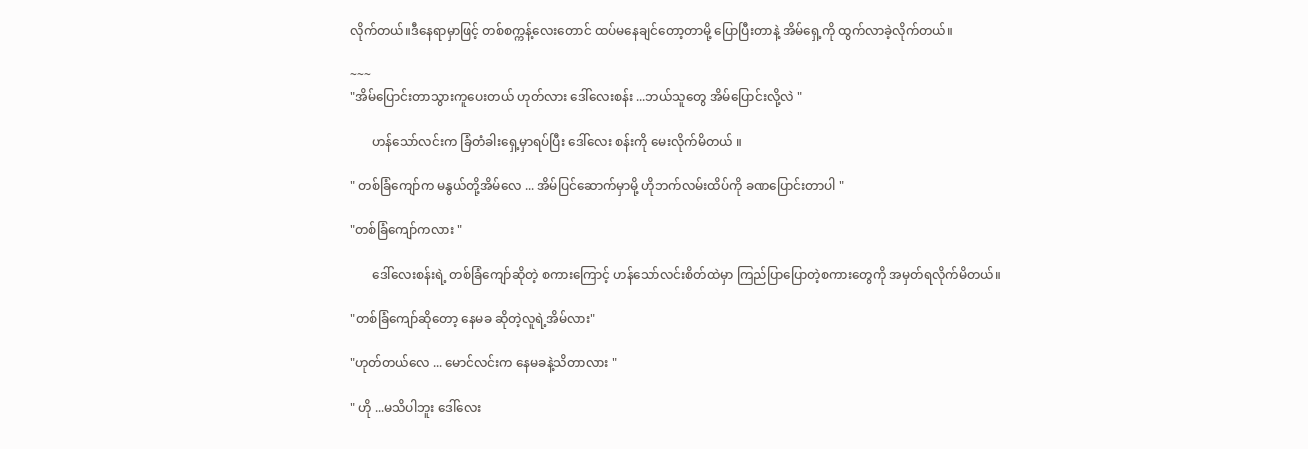လိုက်တယ်။ဒီနေရာမှာဖြင့် တစ်စက္ကန့်လေးတောင် ထပ်မနေချင်တော့တာမို့ ပြောပြီးတာနဲ့ အိမ်ရှေ့ကို ထွက်လာခဲ့လိုက်တယ်။

~~~
"အိမ်ပြောင်းတာသွားကူပေးတယ် ဟုတ်လား ဒေါ်လေးစန်း ...ဘယ်သူတွေ အိမ်ပြောင်းလို့လဲ "

       ဟန်သော်လင်းက ခြံတံခါးရှေ့မှာရပ်ပြီး ဒေါ်လေး စန်းကို မေးလိုက်မိတယ် ။

" တစ်ခြံကျော်က မနွယ်တို့အိမ်လေ ... အိမ်ပြင်ဆောက်မှာမို့ ဟိုဘက်လမ်းထိပ်ကို ခဏပြောင်းတာပါ "

"တစ်ခြံကျော်ကလား "

       ဒေါ်လေးစန်းရဲ့ တစ်ခြံကျော်ဆိုတဲ့ စကားကြောင့် ဟန်သော်လင်းစိတ်ထဲမှာ ကြည်ပြာပြောတဲ့စကားတွေကို အမှတ်ရလိုက်မိတယ်။

"တစ်ခြံကျော်ဆိုတော့ နေမခ ဆိုတဲ့လူရဲ့အိမ်လား"

"ဟုတ်တယ်လေ ... မောင်လင်းက နေမခနဲ့သိတာလား "

" ဟို ...မသိပါဘူး ဒေါ်လေး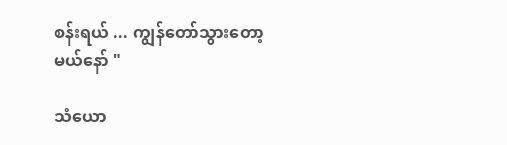စန်းရယ် ... ကျွန်တော်သွားတော့မယ်နော် "

သံယော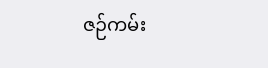ဇဉ်ကမ်း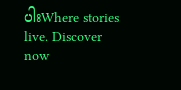ပါးWhere stories live. Discover now